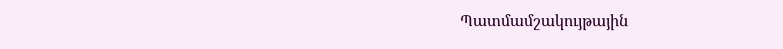Պատմամշակույթային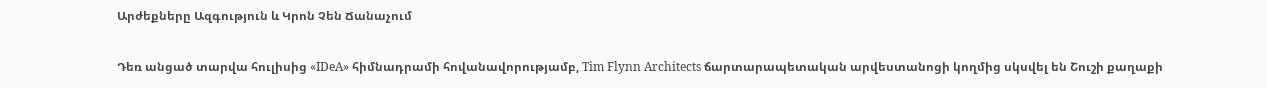Արժեքները Ազգություն և Կրոն Չեն Ճանաչում

Դեռ անցած տարվա հուլիսից «IDeA» հիմնադրամի հովանավորությամբ, Tim Flynn Architects ճարտարապետական արվեստանոցի կողմից սկսվել են Շուշի քաղաքի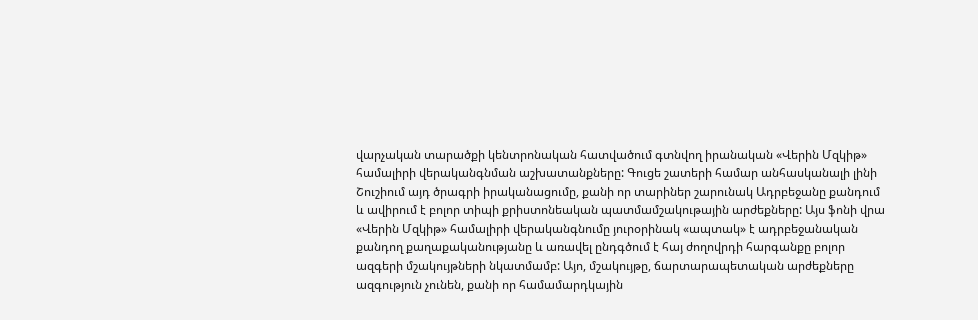վարչական տարածքի կենտրոնական հատվածում գտնվող իրանական «Վերին Մզկիթ» համալիրի վերականգնման աշխատանքները: Գուցե շատերի համար անհասկանալի լինի Շուշիում այդ ծրագրի իրականացումը, քանի որ տարիներ շարունակ Ադրբեջանը քանդում և ավիրում է բոլոր տիպի քրիստոնեական պատմամշակութային արժեքները: Այս ֆոնի վրա «Վերին Մզկիթ» համալիրի վերականգնումը յուրօրինակ «ապտակ» է ադրբեջանական քանդող քաղաքականությանը և առավել ընդգծում է հայ ժողովրդի հարգանքը բոլոր ազգերի մշակույթների նկատմամբ: Այո, մշակույթը, ճարտարապետական արժեքները ազգություն չունեն, քանի որ համամարդկային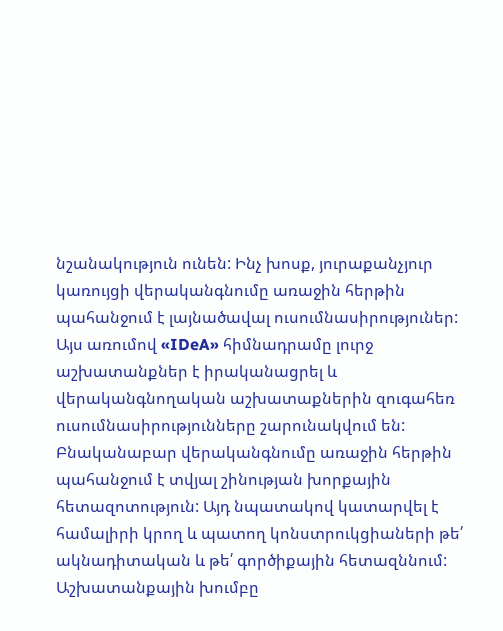նշանակություն ունեն: Ինչ խոսք, յուրաքանչյուր կառույցի վերականգնումը առաջին հերթին պահանջում է լայնածավալ ուսումնասիրություներ: Այս առումով «IDeA» հիմնադրամը լուրջ աշխատանքներ է իրականացրել և վերականգնողական աշխատաքներին զուգահեռ ուսումնասիրությունները շարունակվում են: Բնականաբար վերականգնումը առաջին հերթին պահանջում է տվյալ շինության խորքային հետազոտություն: Այդ նպատակով կատարվել է համալիրի կրող և պատող կոնստրուկցիաների թե՛ ակնադիտական և թե՛ գործիքային հետազննում: Աշխատանքային խումբը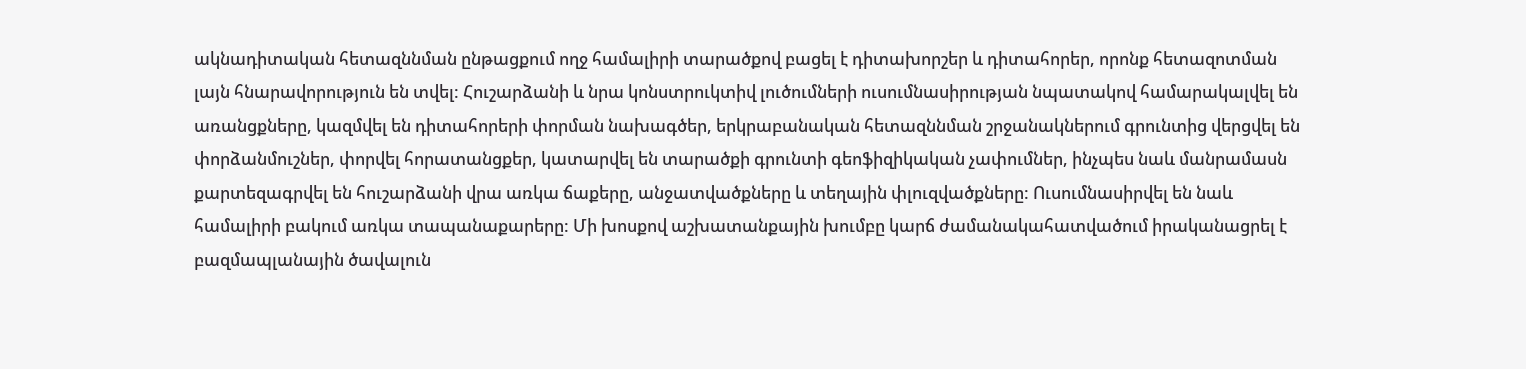ակնադիտական հետազննման ընթացքում ողջ համալիրի տարածքով բացել է դիտախորշեր և դիտահորեր, որոնք հետազոտման լայն հնարավորություն են տվել: Հուշարձանի և նրա կոնստրուկտիվ լուծումների ուսումնասիրության նպատակով համարակալվել են առանցքները, կազմվել են դիտահորերի փորման նախագծեր, երկրաբանական հետազննման շրջանակներում գրունտից վերցվել են փորձանմուշներ, փորվել հորատանցքեր, կատարվել են տարածքի գրունտի գեոֆիզիկական չափումներ, ինչպես նաև մանրամասն քարտեզագրվել են հուշարձանի վրա առկա ճաքերը, անջատվածքները և տեղային փլուզվածքները: Ուսումնասիրվել են նաև համալիրի բակում առկա տապանաքարերը: Մի խոսքով աշխատանքային խումբը կարճ ժամանակահատվածում իրականացրել է բազմապլանային ծավալուն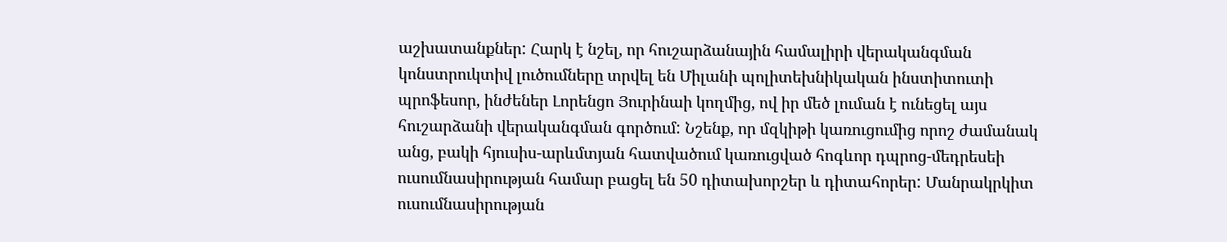աշխատանքներ: Հարկ է նշել, որ հուշարձանային համալիրի վերականգման կոնստրուկտիվ լուծումները տրվել են Միլանի պոլիտեխնիկական ինստիտուտի պրոֆեսոր, ինժեներ Լորենցո Յուրինաի կողմից, ով իր մեծ լուման է ունեցել այս հուշարձանի վերականգման գործում: Նշենք, որ մզկիթի կառուցումից որոշ ժամանակ անց, բակի հյուսիս-արևմտյան հատվածում կառուցված հոգևոր դպրոց-մեդրեսեի ուսումնասիրության համար բացել են 50 դիտախորշեր և դիտահորեր: Մանրակրկիտ ուսումնասիրության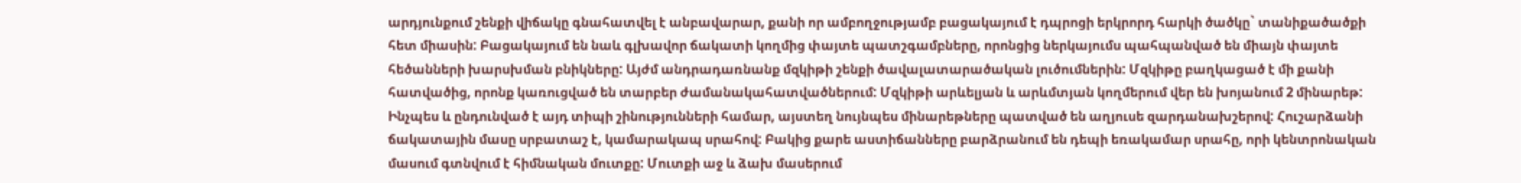արդյունքում շենքի վիճակը գնահատվել է անբավարար, քանի որ ամբողջությամբ բացակայում է դպրոցի երկրորդ հարկի ծածկը` տանիքածածքի հետ միասին: Բացակայում են նաև գլխավոր ճակատի կողմից փայտե պատշգամբները, որոնցից ներկայումս պահպանված են միայն փայտե հեծանների խարսխման բնիկները: Այժմ անդրադառնանք մզկիթի շենքի ծավալատարածական լուծումներին: Մզկիթը բաղկացած է մի քանի հատվածից, որոնք կառուցված են տարբեր ժամանակահատվածներում: Մզկիթի արևելյան և արևմտյան կողմերում վեր են խոյանում 2 մինարեթ: Ինչպես և ընդունված է այդ տիպի շինությունների համար, այստեղ նույնպես մինարեթները պատված են աղյուսե զարդանախշերով: Հուշարձանի ճակատային մասը սրբատաշ է, կամարակապ սրահով: Բակից քարե աստիճանները բարձրանում են դեպի եռակամար սրահը, որի կենտրոնական մասում գտնվում է հիմնական մուտքը: Մուտքի աջ և ձախ մասերում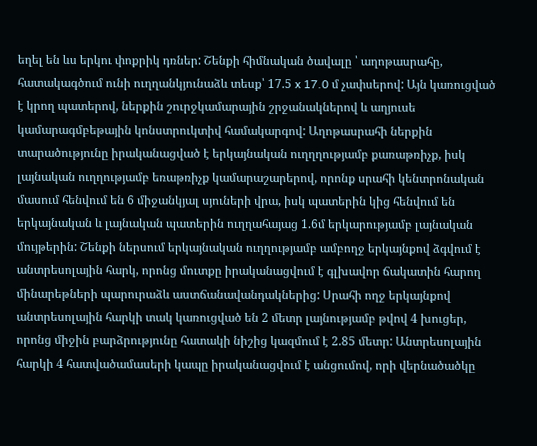եղել են ևս երկու փոքրիկ դռներ: Շենքի հիմնական ծավալը ՝ աղոթասրահը, հատակագծում ունի ուղղանկյունաձև տեսք՝ 17.5 x 17.0 մ չափսերով: Այն կառուցված է կրող պատերով, ներքին շուրջկամարային շրջանակներով և աղյուսե կամարագմբեթային կոնստրուկտիվ համակարգով: Աղոթասրահի ներքին տարածությունը իրականացված է երկայնական ուղղղությամբ քառաթռիչք, իսկ լայնական ուղղությամբ եռաթռիչք կամարաշարերով, որոնք սրահի կենտրոնական մասում հենվում են 6 միջանկյալ սյուների վրա, իսկ պատերին կից հենվում են երկայնական և լայնական պատերին ուղղահայաց 1.6մ երկարությամբ լայնական մույթերին: Շենքի ներսում երկայնական ուղղությամբ ամբողջ երկայնքով ձգվում է անտրեսոլային հարկ, որոնց մուտքը իրականացվում է գլխավոր ճակատին հարող մինարեթների պարուրաձև աստճանավանդակներից: Սրահի ողջ երկայնքով անտրեսոլային հարկի տակ կառուցված են 2 մետր լայնությամբ թվով 4 խուցեր, որոնց միջին բարձրությունը հատակի նիշից կազմում է 2.85 մետր: Անտրեսոլային հարկի 4 հատվածամասերի կապը իրականացվում է անցումով, որի վերնածածկը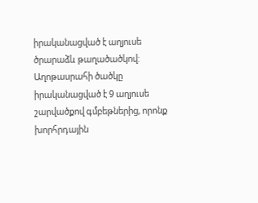իրականացված է աղյուսե ծրարաձև թաղածածկով: Աղոթասրահի ծածկը իրականացված է 9 աղյուսե շարվածքով գմբեթներից, որոնք խորհրդային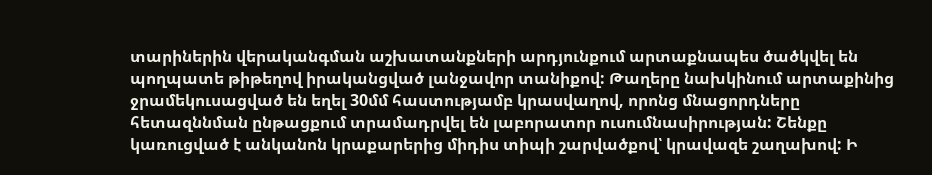տարիներին վերականգման աշխատանքների արդյունքում արտաքնապես ծածկվել են պողպատե թիթեղով իրականցված լանջավոր տանիքով: Թաղերը նախկինում արտաքինից ջրամեկուսացված են եղել 30մմ հաստությամբ կրասվաղով, որոնց մնացորդները հետազննման ընթացքում տրամադրվել են լաբորատոր ուսումնասիրության: Շենքը կառուցված է անկանոն կրաքարերից միդիս տիպի շարվածքով՝ կրավազե շաղախով: Ի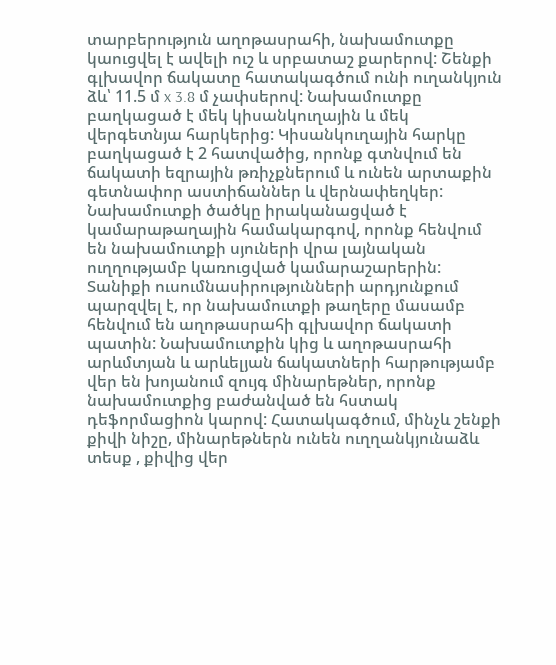տարբերություն աղոթասրահի, նախամուտքը կաուցվել է ավելի ուշ և սրբատաշ քարերով: Շենքի գլխավոր ճակատը հատակագծում ունի ուղանկյուն ձև՝ 11.5 մ x 3.8 մ չափսերով: Նախամուտքը բաղկացած է մեկ կիսանկուղային և մեկ վերգետնյա հարկերից: Կիսանկուղային հարկը բաղկացած է 2 հատվածից, որոնք գտնվում են ճակատի եզրային թռիչքներում և ունեն արտաքին գետնափոր աստիճաններ և վերնափեղկեր: Նախամուտքի ծածկը իրականացված է կամարաթաղային համակարգով, որոնք հենվում են նախամուտքի սյուների վրա լայնական ուղղությամբ կառուցված կամարաշարերին: Տանիքի ուսումնասիրությունների արդյունքում պարզվել է, որ նախամուտքի թաղերը մասամբ հենվում են աղոթասրահի գլխավոր ճակատի պատին: Նախամուտքին կից և աղոթասրահի արևմտյան և արևելյան ճակատների հարթությամբ վեր են խոյանում զույգ մինարեթներ, որոնք նախամուտքից բաժանված են հստակ դեֆորմացիոն կարով: Հատակագծում, մինչև շենքի քիվի նիշը, մինարեթներն ունեն ուղղանկյունաձև տեսք , քիվից վեր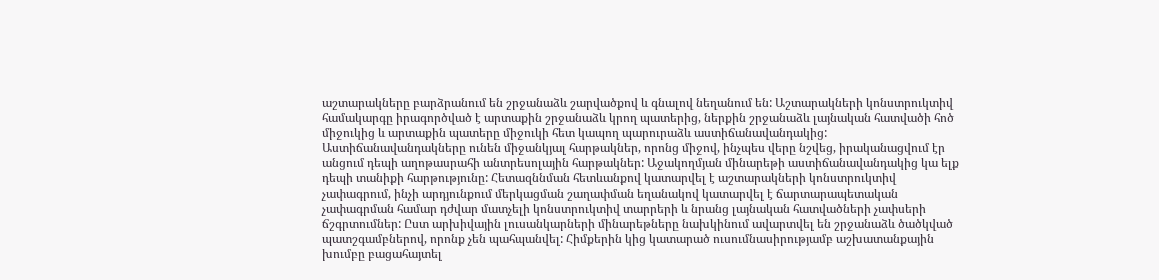աշտարակները բարձրանում են շրջանաձև շարվածքով և գնալով նեղանում են: Աշտարակների կոնստրուկտիվ համակարգը իրագործված է արտաքին շրջանաձև կրող պատերից, ներքին շրջանաձև լայնական հատվածի հոծ միջուկից և արտաքին պատերը միջուկի հետ կապող պարուրաձև աստիճանավանդակից: Աստիճանավանդակները ունեն միջանկյալ հարթակներ, որոնց միջով, ինչպես վերը նշվեց, իրականացվում էր անցում դեպի աղոթասրահի անտրեսոլային հարթակներ: Աջակողմյան մինարեթի աստիճանավանդակից կա ելք դեպի տանիքի հարթությունը: Հետազննման հետևանքով կատարվել է աշտարակների կոնստրուկտիվ չափագրում, ինչի արդյունքում մերկացման շաղափման եղանակով կատարվել է ճարտարապետական չափագրման համար դժվար մատչելի կոնստրուկտիվ տարրերի և նրանց լայնական հատվածների չափսերի ճշգրտումներ: Ըստ արխիվային լուսանկարների մինարեթները նախկինում ավարտվել են շրջանաձև ծածկված պատշգամբներով, որոնք չեն պահպանվել: Հիմքերին կից կատարած ուսումնասիրությամբ աշխատանքային խումբը բացահայտել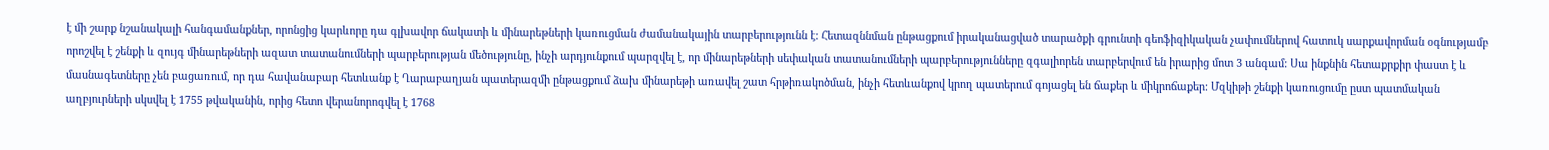է մի շարք նշանակալի հանգամանքներ, որոնցից կարևորը դա գլխավոր ճակատի և մինարեթների կառուցման ժամանակային տարբերությունն է: Հետազննման ընթացքում իրականացված տարածքի գրունտի գեոֆիզիկական չափումներով հատուկ սարքավորման օգնությամբ որոշվել է շենքի և զույգ մինարեթների ազատ տատանումների պարբերության մեծությունը, ինչի արդյունքում պարզվել է, որ մինարեթների սեփական տատանումների պարբերությունները զգալիորեն տարբերվում են իրարից մոտ 3 անգամ: Սա ինքնին հետաքրքիր փաստ է և մասնագետները չեն բացառում, որ դա հավանաբար հետևանք է Ղարաբաղյան պատերազմի ընթացքում ձախ մինարեթի առավել շատ հրթիռակոծման, ինչի հետևանքով կրող պատերում գոյացել են ճաքեր և միկրոճաքեր: Մզկիթի շենքի կառուցումը ըստ պատմական աղբյուրների սկսվել է 1755 թվականին, որից հետո վերանորոգվել է 1768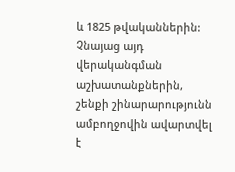և 1825 թվականներին: Չնայաց այդ վերականգման աշխատանքներին, շենքի շինարարությունն ամբողջովին ավարտվել է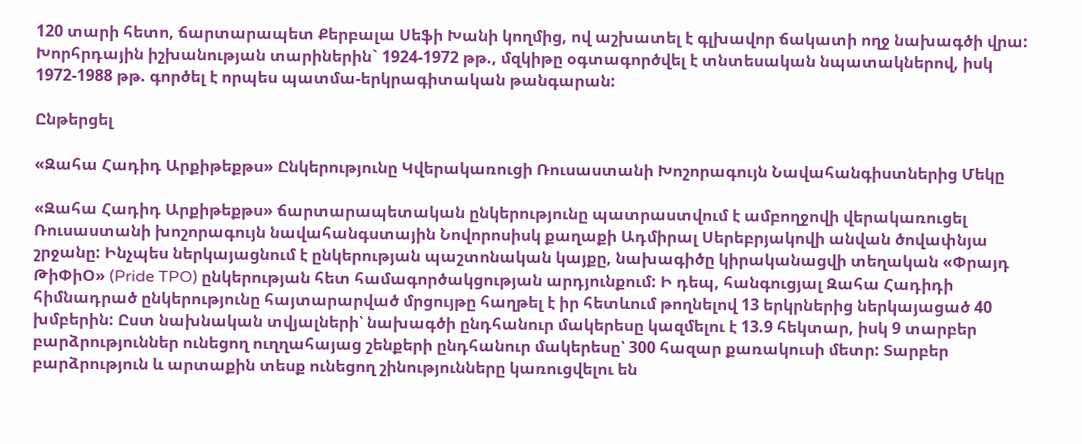120 տարի հետո, ճարտարապետ Քերբալա Սեֆի Խանի կողմից, ով աշխատել է գլխավոր ճակատի ողջ նախագծի վրա: Խորհրդային իշխանության տարիներին` 1924-1972 թթ., մզկիթը օգտագործվել է տնտեսական նպատակներով, իսկ 1972-1988 թթ. գործել է որպես պատմա-երկրագիտական թանգարան:

Ընթերցել

«Զահա Հադիդ Արքիթեքթս» Ընկերությունը Կվերակառուցի Ռուսաստանի Խոշորագույն Նավահանգիստներից Մեկը

«Զահա Հադիդ Արքիթեքթս» ճարտարապետական ընկերությունը պատրաստվում է ամբողջովի վերակառուցել Ռուսաստանի խոշորագույն նավահանգստային Նովորոսիսկ քաղաքի Ադմիրալ Սերեբրյակովի անվան ծովափնյա շրջանը: Ինչպես ներկայացնում է ընկերության պաշտոնական կայքը, նախագիծը կիրականացվի տեղական «Փրայդ ԹիՓիՕ» (Pride TPO) ընկերության հետ համագործակցության արդյունքում: Ի դեպ, հանգուցյալ Զահա Հադիդի հիմնադրած ընկերությունը հայտարարված մրցույթը հաղթել է իր հետևում թողնելով 13 երկրներից ներկայացած 40 խմբերին: Ըստ նախնական տվյալների՝ նախագծի ընդհանուր մակերեսը կազմելու է 13.9 հեկտար, իսկ 9 տարբեր բարձրություններ ունեցող ուղղահայաց շենքերի ընդհանուր մակերեսը՝ 300 հազար քառակուսի մետր: Տարբեր բարձրություն և արտաքին տեսք ունեցող շինությունները կառուցվելու են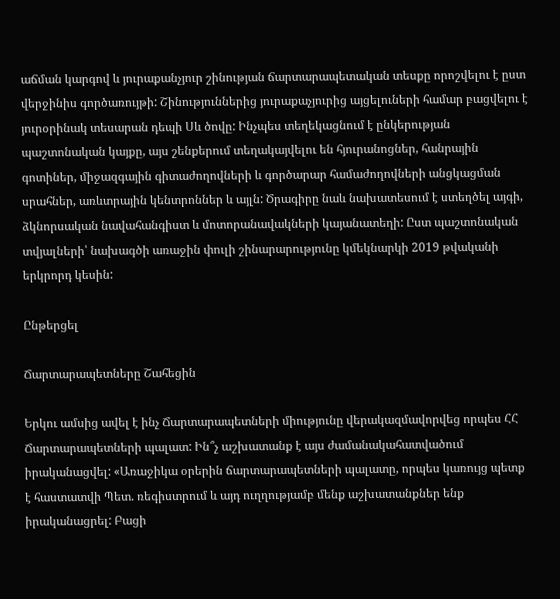աճման կարգով և յուրաքանչյուր շինության ճարտարապետական տեսքը որոշվելու է ըստ վերջինիս գործառույթի: Շինություններից յուրաքաչյուրից այցելուների համար բացվելու է յուրօրինակ տեսարան դեպի Սև ծովը: Ինչպես տեղեկացնում է ընկերության պաշտոնական կայքը, այս շենքերում տեղակայվելու են հյուրանոցներ, հանրային գոտիներ, միջազգային գիտաժողովների և գործարար համաժողովների անցկացման սրահներ, առևտրային կենտրոններ և այլն: Ծրագիրը նաև նախատեսում է ստեղծել այգի, ձկնորսական նավահանգիստ և մոտորանավակների կայանատեղի: Ըստ պաշտոնական տվյալների՝ նախագծի առաջին փուլի շինարարությունը կմեկնարկի 2019 թվականի երկրորդ կեսին:

Ընթերցել

Ճարտարապետները Շահեցին

Երկու ամսից ավել է ինչ Ճարտարապետների միությունը վերակազմավորվեց որպես ՀՀ Ճարտարապետների պալատ: Ին՞չ աշխատանք է այս ժամանակահատվածում իրականացվել: «Առաջիկա օրերին ճարտարապետների պալատը, որպես կառույց պետք է հաստատվի Պետ. ռեգիստրում և այդ ուղղությամբ մենք աշխատանքներ ենք իրականացրել: Բացի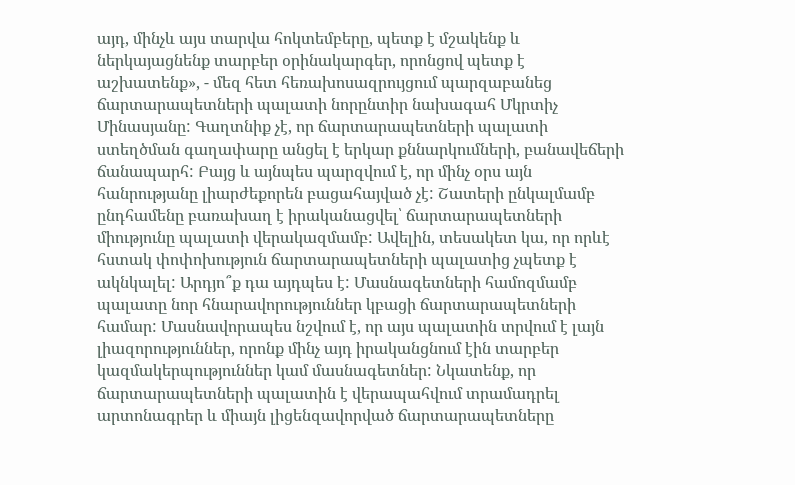այդ, մինչև այս տարվա հոկտեմբերը, պետք է մշակենք և ներկայացնենք տարբեր օրինակարգեր, որոնցով պետք է աշխատենք», - մեզ հետ հեռախոսազրույցում պարզաբանեց ճարտարապետների պալատի նորընտիր նախագահ Մկրտիչ Մինասյանը: Գաղտնիք չէ, որ ճարտարապետների պալատի ստեղծման գաղափարը անցել է երկար քննարկումների, բանավեճերի ճանապարհ: Բայց և այնպես պարզվում է, որ մինչ օրս այն հանրությանը լիարժեքորեն բացահայված չէ: Շատերի ընկալմամբ ընդհամենը բառախաղ է իրականացվել՝ ճարտարապետների միությունը պալատի վերակազմամբ: Ավելին, տեսակետ կա, որ որևէ հստակ փոփոխություն ճարտարապետների պալատից չպետք է ակնկալել: Արդյո՞ք դա այդպես է: Մասնագետների համոզմամբ պալատը նոր հնարավորություններ կբացի ճարտարապետների համար: Մասնավորապես նշվում է, որ այս պալատին տրվում է լայն լիազորություններ, որոնք մինչ այդ իրականցնում էին տարբեր կազմակերպություններ կամ մասնագետներ: Նկատենք, որ ճարտարապետների պալատին է վերապահվում տրամադրել արտոնագրեր և միայն լիցենզավորված ճարտարապետները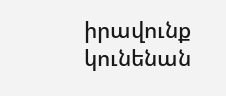իրավունք կունենան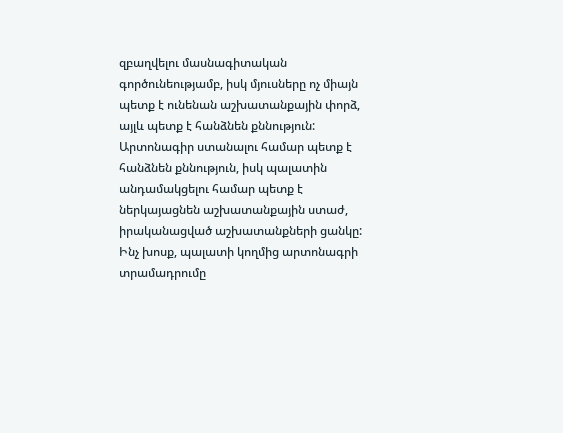զբաղվելու մասնագիտական գործունեությամբ, իսկ մյուսները ոչ միայն պետք է ունենան աշխատանքային փորձ, այլև պետք է հանձնեն քննություն: Արտոնագիր ստանալու համար պետք է հանձնեն քննություն, իսկ պալատին անդամակցելու համար պետք է ներկայացնեն աշխատանքային ստաժ, իրականացված աշխատանքների ցանկը: Ինչ խոսք, պալատի կողմից արտոնագրի տրամադրումը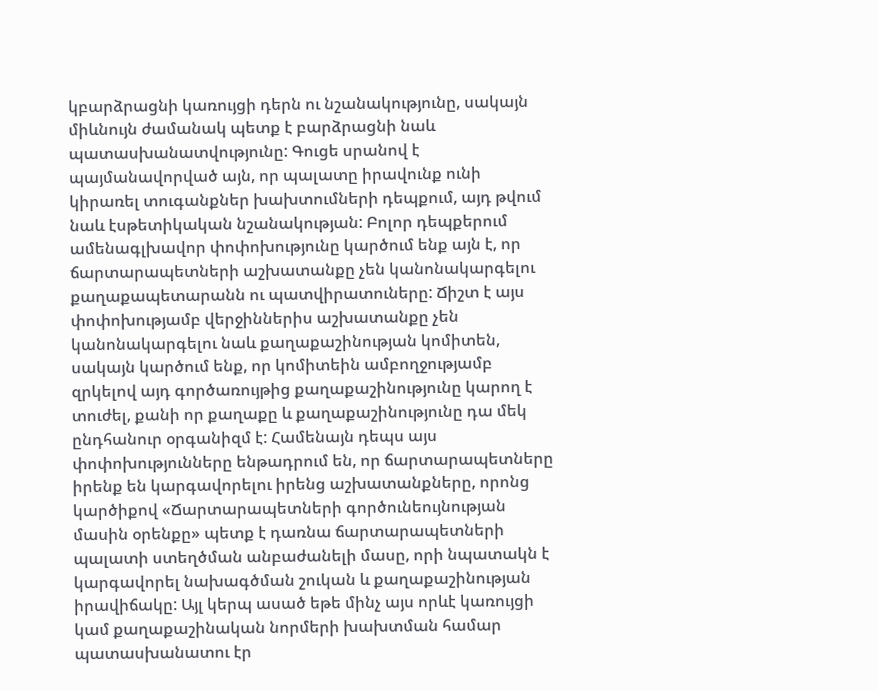կբարձրացնի կառույցի դերն ու նշանակությունը, սակայն միևնույն ժամանակ պետք է բարձրացնի նաև պատասխանատվությունը: Գուցե սրանով է պայմանավորված այն, որ պալատը իրավունք ունի կիրառել տուգանքներ խախտումների դեպքում, այդ թվում նաև էսթետիկական նշանակության: Բոլոր դեպքերում ամենագլխավոր փոփոխությունը կարծում ենք այն է, որ ճարտարապետների աշխատանքը չեն կանոնակարգելու քաղաքապետարանն ու պատվիրատուները: Ճիշտ է այս փոփոխությամբ վերջիններիս աշխատանքը չեն կանոնակարգելու նաև քաղաքաշինության կոմիտեն, սակայն կարծում ենք, որ կոմիտեին ամբողջությամբ զրկելով այդ գործառույթից քաղաքաշինությունը կարող է տուժել, քանի որ քաղաքը և քաղաքաշինությունը դա մեկ ընդհանուր օրգանիզմ է: Համենայն դեպս այս փոփոխությունները ենթադրում են, որ ճարտարապետները իրենք են կարգավորելու իրենց աշխատանքները, որոնց կարծիքով «Ճարտարապետների գործունեույնության մասին օրենքը» պետք է դառնա ճարտարապետների պալատի ստեղծման անբաժանելի մասը, որի նպատակն է կարգավորել նախագծման շուկան և քաղաքաշինության իրավիճակը: Այլ կերպ ասած եթե մինչ այս որևէ կառույցի կամ քաղաքաշինական նորմերի խախտման համար պատասխանատու էր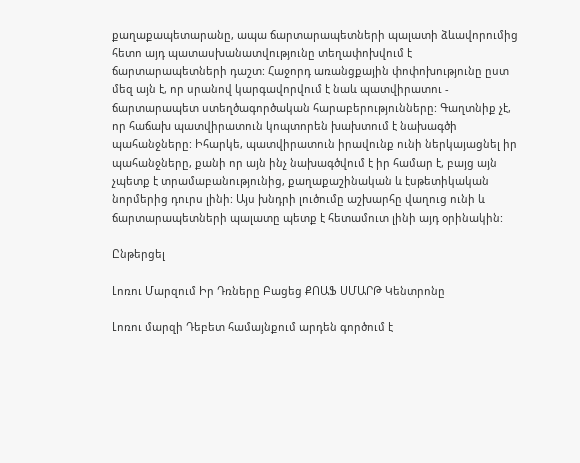քաղաքապետարանը, ապա ճարտարապետների պալատի ձևավորումից հետո այդ պատասխանատվությունը տեղափոխվում է ճարտարապետների դաշտ: Հաջորդ առանցքային փոփոխությունը ըստ մեզ այն է, որ սրանով կարգավորվում է նաև պատվիրատու - ճարտարապետ ստեղծագործական հարաբերությունները: Գաղտնիք չէ, որ հաճախ պատվիրատուն կոպտորեն խախտում է նախագծի պահանջները: Իհարկե, պատվիրատուն իրավունք ունի ներկայացնել իր պահանջները, քանի որ այն ինչ նախագծվում է իր համար է, բայց այն չպետք է տրամաբանությունից, քաղաքաշինական և էսթետիկական նորմերից դուրս լինի: Այս խնդրի լուծումը աշխարհը վաղուց ունի և ճարտարապետների պալատը պետք է հետամուտ լինի այդ օրինակին:

Ընթերցել

Լոռու Մարզում Իր Դռները Բացեց ՔՈԱՖ ՍՄԱՐԹ Կենտրոնը

Լոռու մարզի Դեբետ համայնքում արդեն գործում է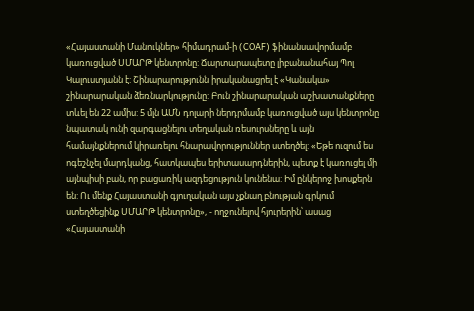«Հայաստանի Մանուկներ» հիմադրամ-ի (COAF) ֆինանսավորմամբ կառուցված ՍՄԱՐԹ կենտրոնը: Ճարտարապետը լիբանանահայ Պոլ Կալուստյանն է: Շինարարությունն իրականացրել է «Կանակա» շինարարական ձեռնարկությունը: Բուն շինարարական աշխատանքները տևել են 22 ամիս: 5 մլն ԱՄՆ դոլարի ներդրմամբ կառուցված այս կենտրոնը նպատակ ունի զարգացնելու տեղական ռեսուրսները և այն համայնքներում կիրառելու հնարավորություններ ստեղծել: «Եթե ուզում ես ոգեշնչել մարդկանց, հատկապես երիտասարդներին, պետք է կառուցել մի այնպիսի բան, որ բացառիկ ազդեցություն կունենա: Իմ ընկերոջ խոսքերն են: Ու մենք Հայաստանի գյուղական այս չքնաղ բնության գրկում ստեղծեցինք ՍՄԱՐԹ կենտրոնը», - ողջունելով հյուրերին՝ ասաց «Հայաստանի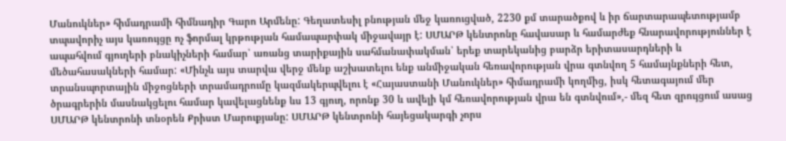Մանուկներ» հիմադրամի հիմնադիր Գարո Արմենը: Գեղատեսիլ բնության մեջ կառուցված, 2230 քմ տարածքով և իր ճարտարապետությամբ տպավորիչ այս կառույցը ոչ ֆորմալ կրթության համապարփակ միջավայր է: ՍՄԱՐԹ կենտրոնը հավասար և համարժեք հնարավորություններ է ապահվում գյուղերի բնակիչների համար՝ առանց տարիքային սահմանափակման՝ երեք տարեկանից բարձր երիտասարդների և մեծահասակների համար: «Մինչև այս տարվա վերջ մենք աշխատելու ենք անմիջական հեռավորության վրա գտնվող 5 համայնքների հետ, տրանսպորտային միջոցների տրամադրումը կազմակերպվելու է «Հայաստանի Մանուկներ» հիմադրամի կողմից, իսկ հետագայում մեր ծրագրերին մասնակցելու համար կավելացնենք ևս 13 գյուղ, որոնք 30 և ավելի կմ հեռավորության վրա են գտնվում»,- մեզ հետ զրույցում ասաց ՍՄԱՐԹ կենտրոնի տնօրեն Քրիստ Մարուքյանը: ՍՄԱՐԹ կենտրոնի հայեցակարգի չորս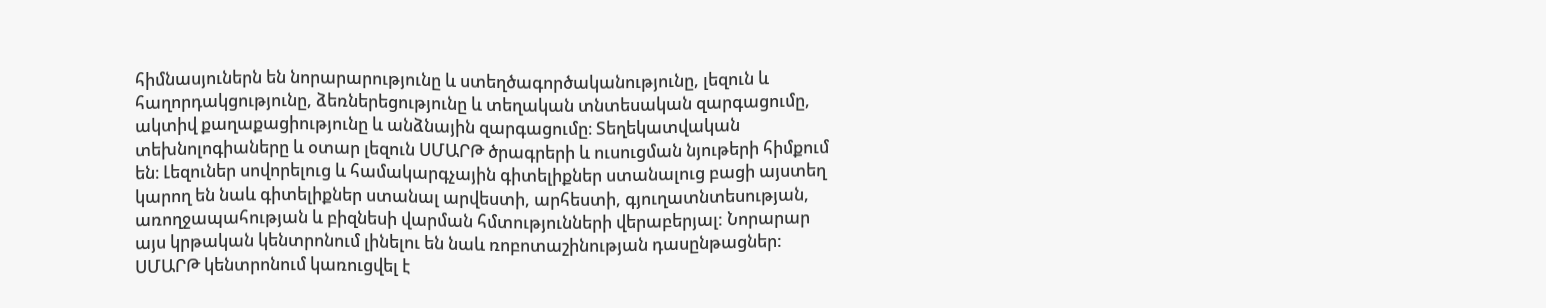հիմնասյուներն են նորարարությունը և ստեղծագործականությունը, լեզուն և հաղորդակցությունը, ձեռներեցությունը և տեղական տնտեսական զարգացումը, ակտիվ քաղաքացիությունը և անձնային զարգացումը։ Տեղեկատվական տեխնոլոգիաները և օտար լեզուն ՍՄԱՐԹ ծրագրերի և ուսուցման նյութերի հիմքում են։ Լեզուներ սովորելուց և համակարգչային գիտելիքներ ստանալուց բացի այստեղ կարող են նաև գիտելիքներ ստանալ արվեստի, արհեստի, գյուղատնտեսության, առողջապահության և բիզնեսի վարման հմտությունների վերաբերյալ: Նորարար այս կրթական կենտրոնում լինելու են նաև ռոբոտաշինության դասընթացներ: ՍՄԱՐԹ կենտրոնում կառուցվել է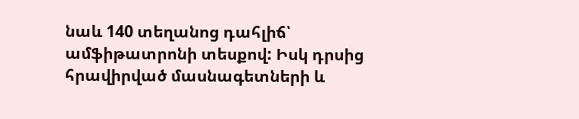նաև 140 տեղանոց դահլիճ՝ ամֆիթատրոնի տեսքով: Իսկ դրսից հրավիրված մասնագետների և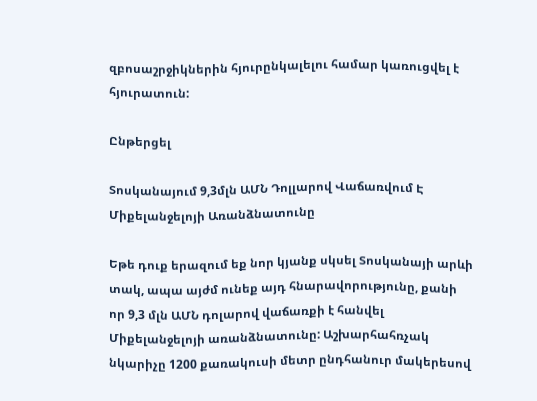զբոսաշրջիկներին հյուրընկալելու համար կառուցվել է հյուրատուն:

Ընթերցել

Տոսկանայում 9,3մլն ԱՄՆ Դոլլարով Վաճառվում Է Միքելանջելոյի Առանձնատունը

Եթե դուք երազում եք նոր կյանք սկսել Տոսկանայի արևի տակ, ապա այժմ ունեք այդ հնարավորությունը, քանի որ 9,3 մլն ԱՄՆ դոլարով վաճառքի է հանվել Միքելանջելոյի առանձնատունը: Աշխարհահռչակ նկարիչը 1200 քառակուսի մետր ընդհանուր մակերեսով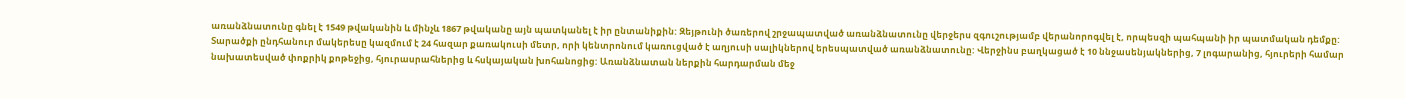առանձնատունը գնել է 1549 թվականին և մինչև 1867 թվականը այն պատկանել է իր ընտանիքին: Զեյթունի ծառերով շրջապատված առանձնատունը վերջերս զգուշությամբ վերանորոգվել է, որպեսզի պահպանի իր պատմական դեմքը: Տարածքի ընդհանուր մակերեսը կազմում է 24 հազար քառակուսի մետր, որի կենտրոնում կառուցված է աղյուսի սալիկներով երեսպատված առանձնատունը: Վերջինս բաղկացած է 10 ննջասենյակներից, 7 լոգարանից, հյուրերի համար նախատեսված փոքրիկ քոթեջից, հյուրասրահներից և հսկայական խոհանոցից: Առանձնատան ներքին հարդարման մեջ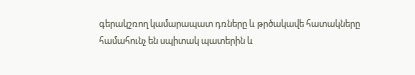գերակշռող կամարապատ դռները և թրծակավե հատակները համահունչ են սպիտակ պատերին և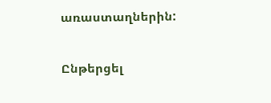առաստաղներին:

Ընթերցել